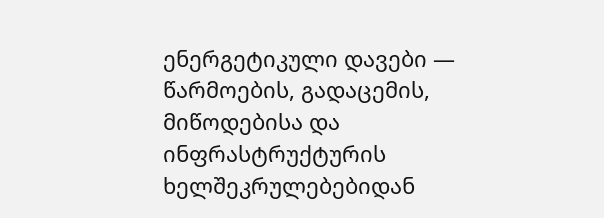ენერგეტიკული დავები — წარმოების, გადაცემის, მიწოდებისა და ინფრასტრუქტურის ხელშეკრულებებიდან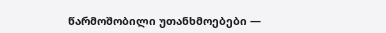წარმოშობილი უთანხმოებები —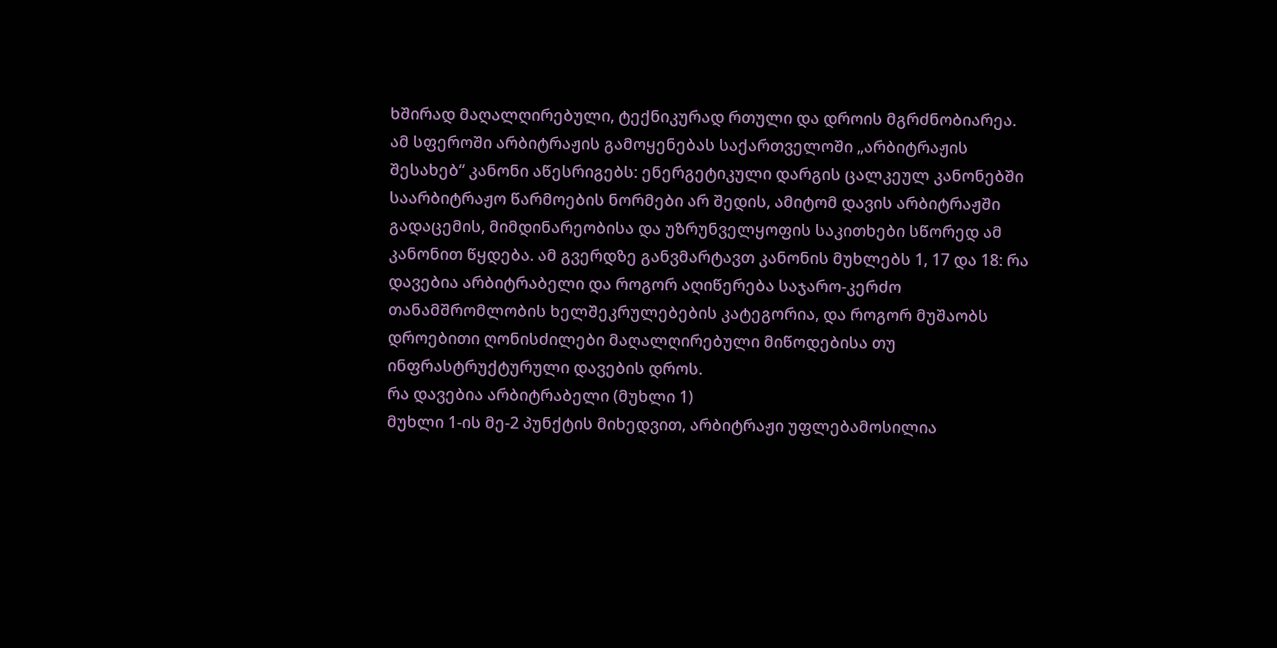ხშირად მაღალღირებული, ტექნიკურად რთული და დროის მგრძნობიარეა. ამ სფეროში არბიტრაჟის გამოყენებას საქართველოში „არბიტრაჟის შესახებ“ კანონი აწესრიგებს: ენერგეტიკული დარგის ცალკეულ კანონებში საარბიტრაჟო წარმოების ნორმები არ შედის, ამიტომ დავის არბიტრაჟში გადაცემის, მიმდინარეობისა და უზრუნველყოფის საკითხები სწორედ ამ კანონით წყდება. ამ გვერდზე განვმარტავთ კანონის მუხლებს 1, 17 და 18: რა დავებია არბიტრაბელი და როგორ აღიწერება საჯარო-კერძო თანამშრომლობის ხელშეკრულებების კატეგორია, და როგორ მუშაობს დროებითი ღონისძილები მაღალღირებული მიწოდებისა თუ ინფრასტრუქტურული დავების დროს.
რა დავებია არბიტრაბელი (მუხლი 1)
მუხლი 1-ის მე-2 პუნქტის მიხედვით, არბიტრაჟი უფლებამოსილია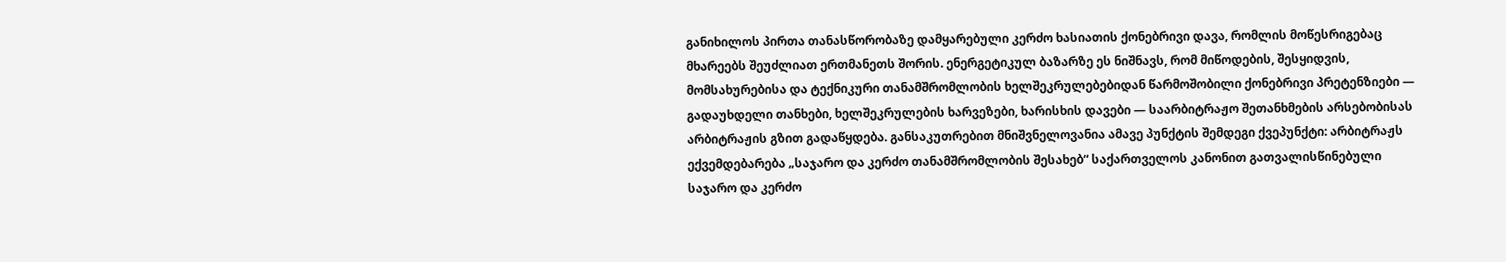განიხილოს პირთა თანასწორობაზე დამყარებული კერძო ხასიათის ქონებრივი დავა, რომლის მოწესრიგებაც მხარეებს შეუძლიათ ერთმანეთს შორის. ენერგეტიკულ ბაზარზე ეს ნიშნავს, რომ მიწოდების, შესყიდვის, მომსახურებისა და ტექნიკური თანამშრომლობის ხელშეკრულებებიდან წარმოშობილი ქონებრივი პრეტენზიები — გადაუხდელი თანხები, ხელშეკრულების ხარვეზები, ხარისხის დავები — საარბიტრაჟო შეთანხმების არსებობისას არბიტრაჟის გზით გადაწყდება. განსაკუთრებით მნიშვნელოვანია ამავე პუნქტის შემდეგი ქვეპუნქტი: არბიტრაჟს ექვემდებარება „საჯარო და კერძო თანამშრომლობის შესახებ“ საქართველოს კანონით გათვალისწინებული საჯარო და კერძო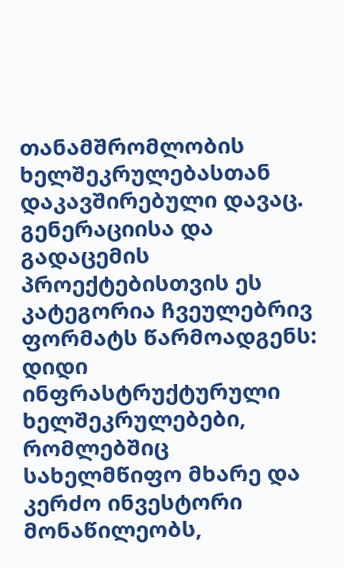თანამშრომლობის ხელშეკრულებასთან დაკავშირებული დავაც. გენერაციისა და გადაცემის პროექტებისთვის ეს კატეგორია ჩვეულებრივ ფორმატს წარმოადგენს: დიდი ინფრასტრუქტურული ხელშეკრულებები, რომლებშიც სახელმწიფო მხარე და კერძო ინვესტორი მონაწილეობს,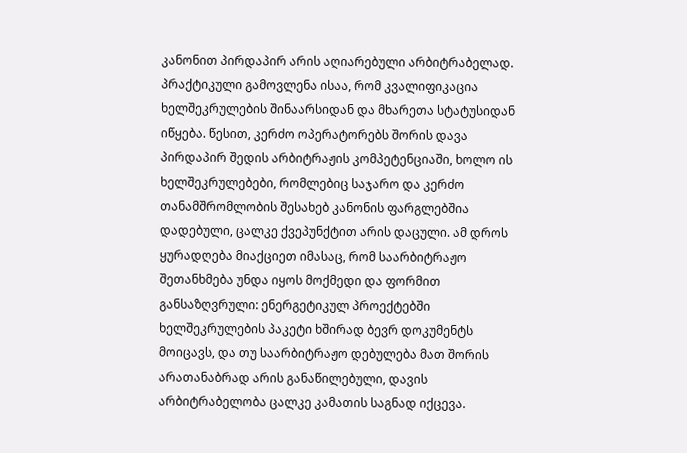კანონით პირდაპირ არის აღიარებული არბიტრაბელად.
პრაქტიკული გამოვლენა ისაა, რომ კვალიფიკაცია ხელშეკრულების შინაარსიდან და მხარეთა სტატუსიდან იწყება. წესით, კერძო ოპერატორებს შორის დავა პირდაპირ შედის არბიტრაჟის კომპეტენციაში, ხოლო ის ხელშეკრულებები, რომლებიც საჯარო და კერძო თანამშრომლობის შესახებ კანონის ფარგლებშია დადებული, ცალკე ქვეპუნქტით არის დაცული. ამ დროს ყურადღება მიაქციეთ იმასაც, რომ საარბიტრაჟო შეთანხმება უნდა იყოს მოქმედი და ფორმით განსაზღვრული: ენერგეტიკულ პროექტებში ხელშეკრულების პაკეტი ხშირად ბევრ დოკუმენტს მოიცავს, და თუ საარბიტრაჟო დებულება მათ შორის არათანაბრად არის განაწილებული, დავის არბიტრაბელობა ცალკე კამათის საგნად იქცევა.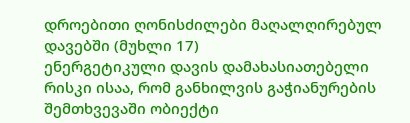დროებითი ღონისძილები მაღალღირებულ დავებში (მუხლი 17)
ენერგეტიკული დავის დამახასიათებელი რისკი ისაა, რომ განხილვის გაჭიანურების შემთხვევაში ობიექტი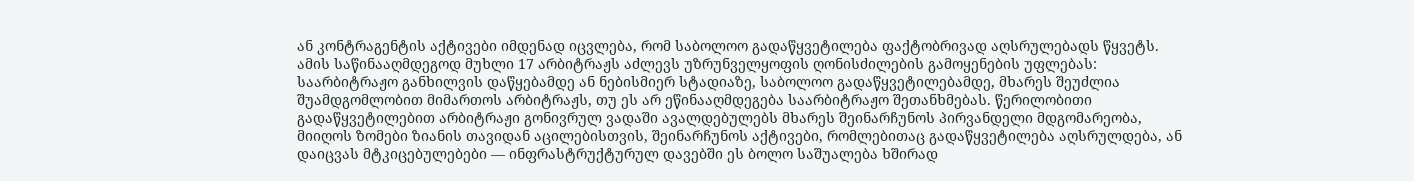ან კონტრაგენტის აქტივები იმდენად იცვლება, რომ საბოლოო გადაწყვეტილება ფაქტობრივად აღსრულებადს წყვეტს. ამის საწინააღმდეგოდ მუხლი 17 არბიტრაჟს აძლევს უზრუნველყოფის ღონისძილების გამოყენების უფლებას: საარბიტრაჟო განხილვის დაწყებამდე ან ნებისმიერ სტადიაზე, საბოლოო გადაწყვეტილებამდე, მხარეს შეუძლია შუამდგომლობით მიმართოს არბიტრაჟს, თუ ეს არ ეწინააღმდეგება საარბიტრაჟო შეთანხმებას. წერილობითი გადაწყვეტილებით არბიტრაჟი გონივრულ ვადაში ავალდებულებს მხარეს შეინარჩუნოს პირვანდელი მდგომარეობა, მიიღოს ზომები ზიანის თავიდან აცილებისთვის, შეინარჩუნოს აქტივები, რომლებითაც გადაწყვეტილება აღსრულდება, ან დაიცვას მტკიცებულებები — ინფრასტრუქტურულ დავებში ეს ბოლო საშუალება ხშირად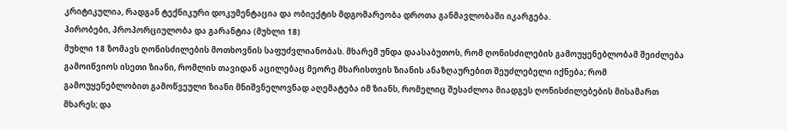კრიტიკულია, რადგან ტექნიკური დოკუმენტაცია და ობიექტის მდგომარეობა დროთა განმავლობაში იკარგება.
პირობები, პროპორციულობა და გარანტია (მუხლი 18)
მუხლი 18 ზომავს ღონისძილების მოთხოვნის საფუძვლიანობას. მხარემ უნდა დაასაბუთოს, რომ ღონისძილების გამოუყენებლობამ შეიძლება გამოიწვიოს ისეთი ზიანი, რომლის თავიდან აცილებაც მეორე მხარისთვის ზიანის ანაზღაურებით შეუძლებელი იქნება; რომ გამოუყენებლობით გამოწვეული ზიანი მნიშვნელოვნად აღემატება იმ ზიანს, რომელიც შესაძლოა მიადგეს ღონისძილებების მისამართ მხარეს; და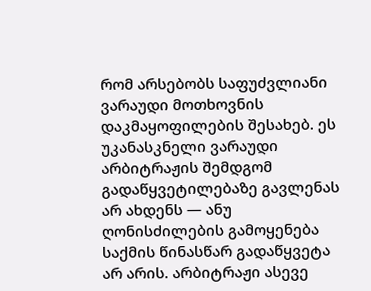რომ არსებობს საფუძვლიანი ვარაუდი მოთხოვნის დაკმაყოფილების შესახებ. ეს უკანასკნელი ვარაუდი არბიტრაჟის შემდგომ გადაწყვეტილებაზე გავლენას არ ახდენს — ანუ ღონისძილების გამოყენება საქმის წინასწარ გადაწყვეტა არ არის. არბიტრაჟი ასევე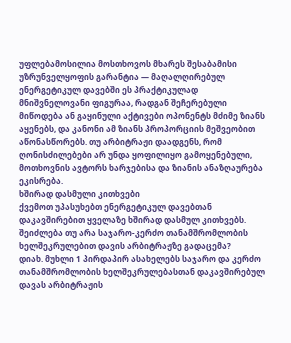უფლებამოსილია მოსთხოვოს მხარეს შესაბამისი უზრუნველყოფის გარანტია — მაღალღირებულ ენერგეტიკულ დავებში ეს პრაქტიკულად მნიშვნელოვანი ფიგურაა, რადგან შეჩერებული მიწოდება ან გაყინული აქტივები ოპონენტს მძიმე ზიანს აყენებს, და კანონი ამ ზიანს პროპორციის მეშვეობით აწონასწორებს. თუ არბიტრაჟი დაადგენს, რომ ღონისძილებები არ უნდა ყოფილიყო გამოყენებული, მოთხოვნის ავტორს ხარჯებისა და ზიანის ანაზღაურება ეკისრება.
ხშირად დასმული კითხვები
ქვემოთ უპასუხებთ ენერგეტიკულ დავებთან დაკავშირებით ყველაზე ხშირად დასმულ კითხვებს.
შეიძლება თუ არა საჯარო-კერძო თანამშრომლობის ხელშეკრულებით დავის არბიტრაჟზე გადაცემა?
დიახ. მუხლი 1 პირდაპირ ასახელებს საჯარო და კერძო თანამშრომლობის ხელშეკრულებასთან დაკავშირებულ დავას არბიტრაჟის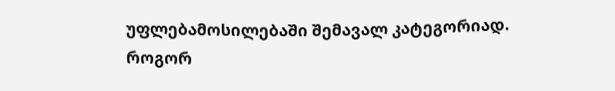უფლებამოსილებაში შემავალ კატეგორიად.
როგორ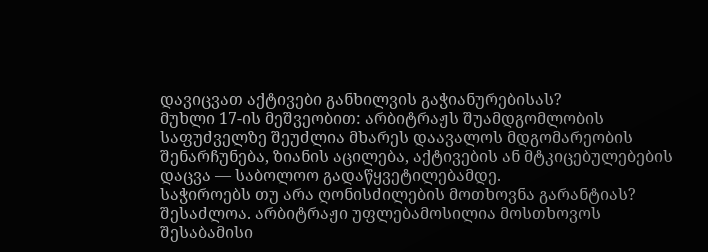დავიცვათ აქტივები განხილვის გაჭიანურებისას?
მუხლი 17-ის მეშვეობით: არბიტრაჟს შუამდგომლობის საფუძველზე შეუძლია მხარეს დაავალოს მდგომარეობის შენარჩუნება, ზიანის აცილება, აქტივების ან მტკიცებულებების დაცვა — საბოლოო გადაწყვეტილებამდე.
საჭიროებს თუ არა ღონისძილების მოთხოვნა გარანტიას?
შესაძლოა. არბიტრაჟი უფლებამოსილია მოსთხოვოს შესაბამისი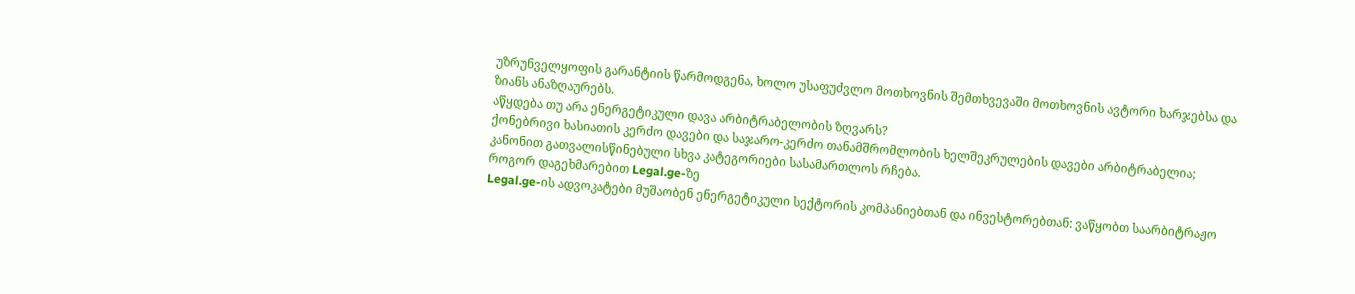უზრუნველყოფის გარანტიის წარმოდგენა, ხოლო უსაფუძვლო მოთხოვნის შემთხვევაში მოთხოვნის ავტორი ხარჯებსა და ზიანს ანაზღაურებს.
აწყდება თუ არა ენერგეტიკული დავა არბიტრაბელობის ზღვარს?
ქონებრივი ხასიათის კერძო დავები და საჯარო-კერძო თანამშრომლობის ხელშეკრულების დავები არბიტრაბელია; კანონით გათვალისწინებული სხვა კატეგორიები სასამართლოს რჩება.
როგორ დაგეხმარებით Legal.ge-ზე
Legal.ge-ის ადვოკატები მუშაობენ ენერგეტიკული სექტორის კომპანიებთან და ინვესტორებთან: ვაწყობთ საარბიტრაჟო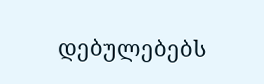დებულებებს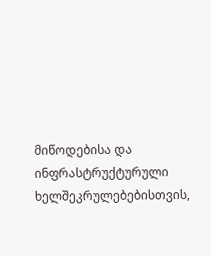მიწოდებისა და ინფრასტრუქტურული ხელშეკრულებებისთვის,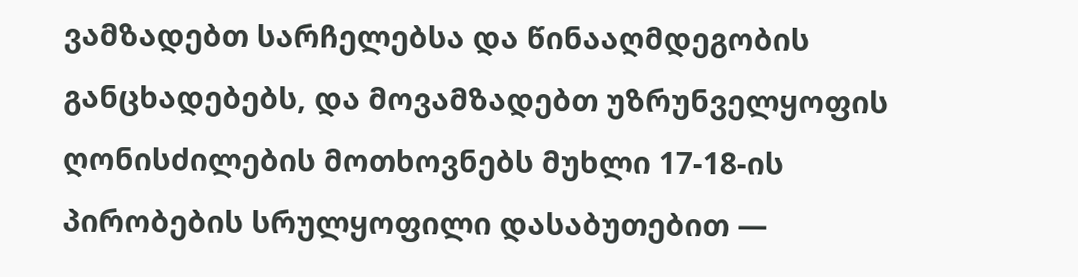ვამზადებთ სარჩელებსა და წინააღმდეგობის განცხადებებს, და მოვამზადებთ უზრუნველყოფის ღონისძილების მოთხოვნებს მუხლი 17-18-ის პირობების სრულყოფილი დასაბუთებით —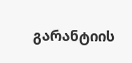გარანტიის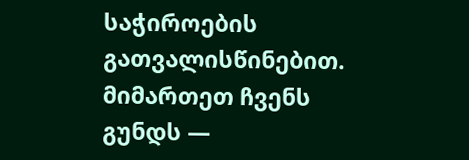საჭიროების გათვალისწინებით. მიმართეთ ჩვენს გუნდს —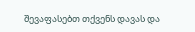შევაფასებთ თქვენს დავას და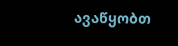ავაწყობთ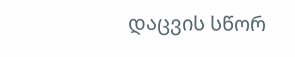დაცვის სწორ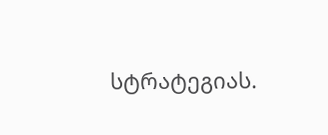სტრატეგიას.